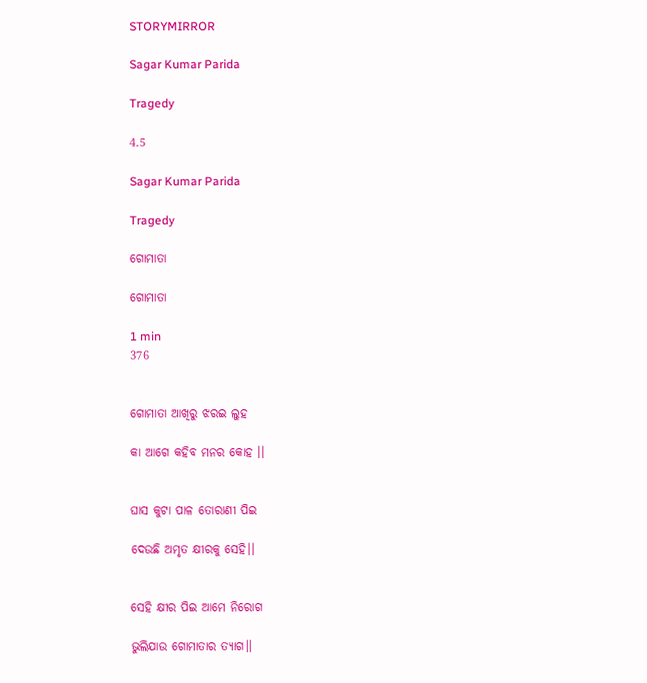STORYMIRROR

Sagar Kumar Parida

Tragedy

4.5

Sagar Kumar Parida

Tragedy

ଗୋମାତା

ଗୋମାତା

1 min
376


ଗୋମାତା ଆଖିରୁ ଝରଇ ଲୁହ

କା ଆଗେ କହିବ ମନର କୋହ ।।


ଘାସ କୁଟା ପାଳ ତୋରାଣୀ ପିଇ

ଦେଉଛି ଅମୃତ କ୍ଷୀରକୁ ସେହି।।


ସେହି କ୍ଷୀର ପିଇ ଆମେ ନିରୋଗ

ଭୁଲିଯାଉ ଗୋମାତାର ତ୍ୟାଗ।।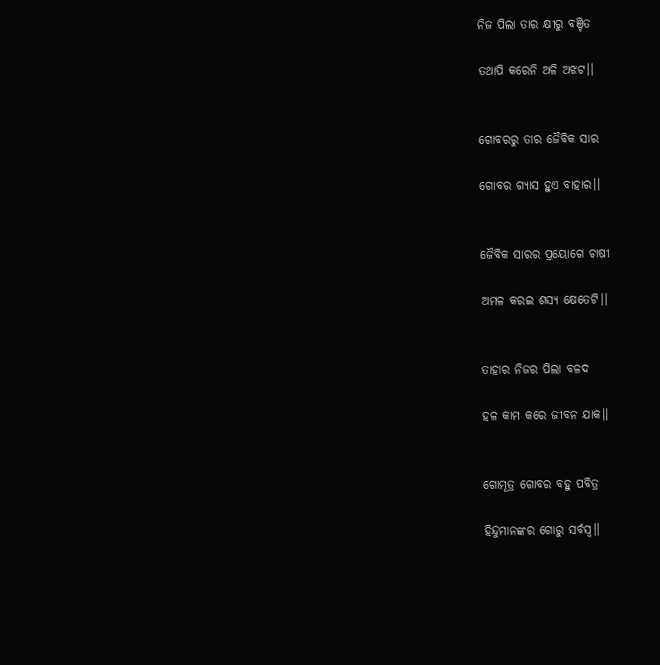ନିଜ ପିଲା ତାର କ୍ଷୀରୁ ବଞ୍ଚିତ

ତଥାପି କରେନି ଅଳି ଅଝଟ।।


ଗୋବରରୁ ତାର ଜୈବିକ ସାର

ଗୋବର ଗ୍ୟାସ ହୁଏ ବାହାର।।


ଜୈବିକ ସାରର ପ୍ରୟୋଗେ ଚାଷୀ

ଅମଳ କରଇ ଶସ୍ୟ କ୍ଷେତେଟି।।


ତାହାର ନିଜର ପିଲା ବଳଦ

ହଳ କାମ କରେ ଜୀବନ ଯାକ।।


ଗୋମୂତ୍ର ଗୋବର ବହୁ ପବିତ୍ର

ହିନ୍ଦୁମାନଙ୍କର ଗୋରୁ ସର୍ବସ୍ୱ।।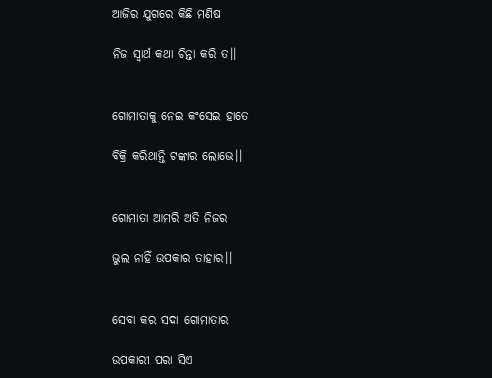ଆଜିର ଯୁଗରେ କିଛି ମଣିଷ

ନିଜ ସ୍ୱାର୍ଥ କଥା ଚିନ୍ତା କରି ତ।।


ଗୋମାତାକୁ ନେଇ କଂସେଇ ହାତେ

ବିକ୍ରି କରିଥାନ୍ତି ଟଙ୍କାର ଲୋଭେ।।


ଗୋମାତା ଆମରି ଅତି ନିଜର

ଭୁଲ ନାହିଁ ଉପକାର ତାହାର।।


ସେବା କର ସଦା ଗୋମାତାର

ଉପକାରୀ ପରା ସିଏ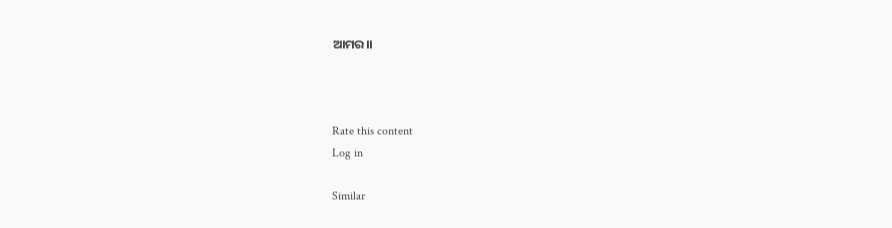ଆମର।।



Rate this content
Log in

Similar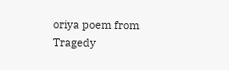oriya poem from Tragedy